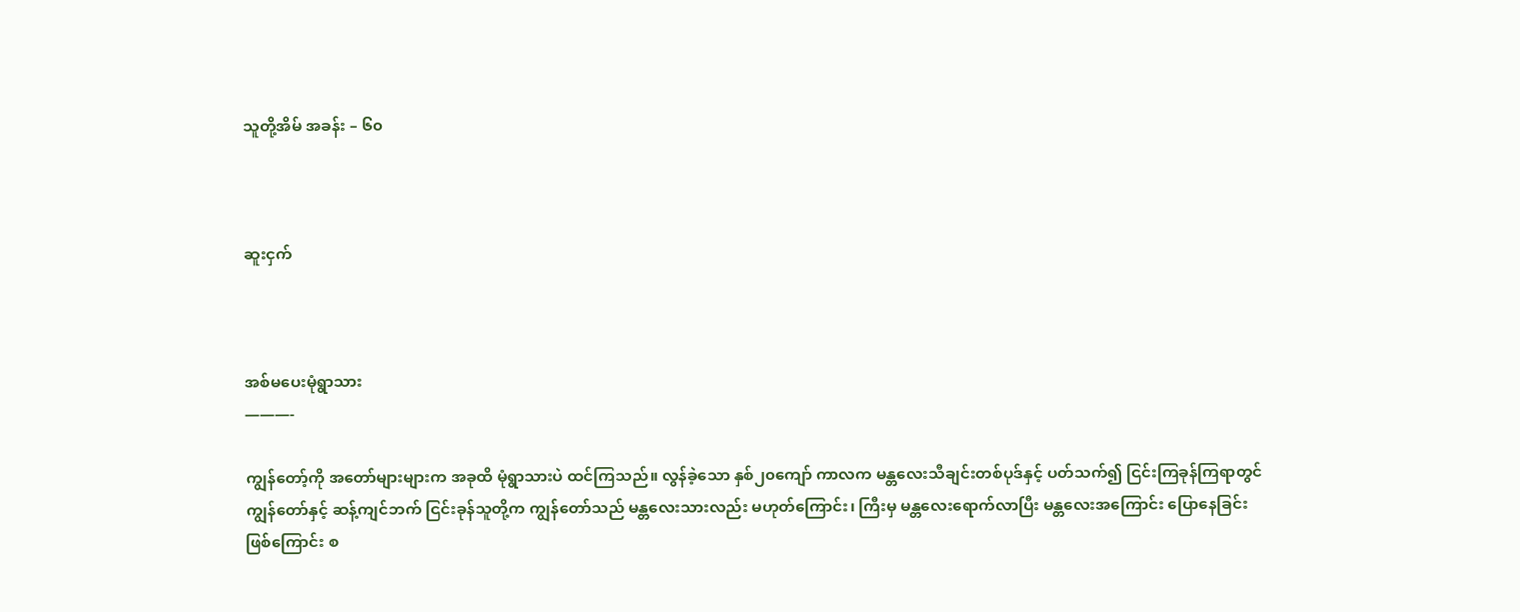သူတို့အိမ် အခန်း – ၆၀



ဆူးငှက်



အစ်မပေးမုံရွာသား
———-

ကျွန်တော့်ကို အတော်များများက အခုထိ မုံရွာသားပဲ ထင်ကြသည်။ လွန်ခဲ့သော နှစ်၂၀ကျော် ကာလက မန္တလေးသီချင်းတစ်ပုဒ်နှင့် ပတ်သက်၍ ငြင်းကြခုန်ကြရာတွင် ကျွန်တော်နှင့် ဆန့်ကျင်ဘက် ငြင်းခုန်သူတို့က ကျွန်တော်သည် မန္တလေးသားလည်း မဟုတ်ကြောင်း၊ ကြီးမှ မန္တလေးရောက်လာပြီး မန္တလေးအကြောင်း ပြောနေခြင်း ဖြစ်ကြောင်း စ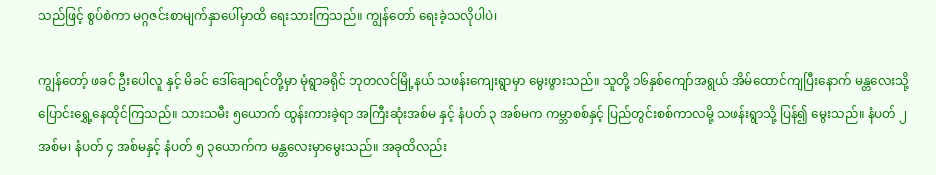သည်ဖြင့် စွပ်စဲကာ မဂ္ဂဇင်းစာမျက်နှာပေါ်မှာထိ ရေးသားကြသည်။ ကျွန်တော် ရေးခဲ့သလိုပါပဲ၊

ကျွန်တော့် ဖခင် ဦးပေါလူ နှင့် မိခင် ဒေါ်ချောရင်တို့မှာ မုံရွာခရိုင် ဘုတလင်မြို့နယ် သဖန်းကျေးရွာမှာ မွေးဖွားသည်။ သူတို့ ၁၆နှစ်ကျော်အရွယ် အိမ်ထောင်ကျပြီးနောက် မန္တလေးသို့ ပြောင်းရွှေ့နေထိုင်ကြသည်။ သားသမီး ၅ယောက် ထွန်းကားခဲ့ရာ အကြီးဆုံးအစ်မ နှင့် နံပတ် ၃ အစ်မက ကမ္ဘာစစ်နှင့် ပြည်တွင်းစစ်ကာလမို့ သဖန်းရွာသို့ ပြန်၍ မွေးသည်။ နံပတ် ၂ အစ်မ၊ နံပတ် ၄ အစ်မနှင့် နံပတ် ၅ ၃ယောက်က မန္တလေးမှာမွေးသည်။ အခုထိလည်း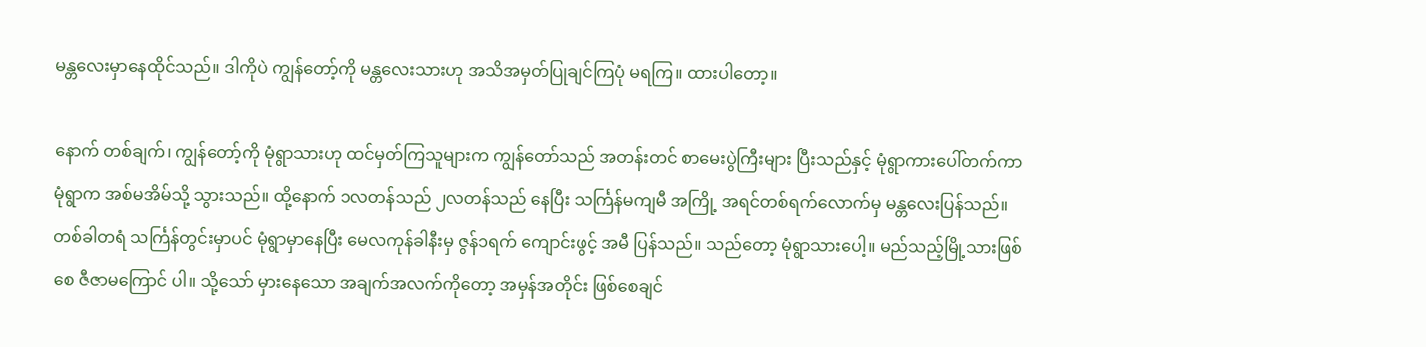မန္တလေးမှာနေထိုင်သည်။ ဒါကိုပဲ ကျွန်တော့်ကို မန္တလေးသားဟု အသိအမှတ်ပြုချင်ကြပုံ မရကြ။ ထားပါတော့။

နောက် တစ်ချက်၊ ကျွန်တော့်ကို မုံရွာသားဟု ထင်မှတ်ကြသူများက ကျွန်တော်သည် အတန်းတင် စာမေးပွဲကြီးများ ပြီးသည်နှင့် မုံရွာကားပေါ်တက်ကာ မုံရွာက အစ်မအိမ်သို့ သွားသည်။ ထို့နောက် ၁လတန်သည် ၂လတန်သည် နေပြီး သင်္ကြန်မကျမီ အကြို့ အရင်တစ်ရက်လောက်မှ မန္တလေးပြန်သည်။ တစ်ခါတရံ သင်္ကြန်တွင်းမှာပင် မုံရွာမှာနေပြီး မေလကုန်ခါနီးမှ ဇွန်၁ရက် ကျောင်းဖွင့် အမီ ပြန်သည်။ သည်တော့ မုံရွာသားပေါ့။ မည်သည့်မြို့သားဖြစ်စေ ဇီဇာမကြောင် ပါ။ သို့သော် မှားနေသော အချက်အလက်ကိုတော့ အမှန်အတိုင်း ဖြစ်စေချင်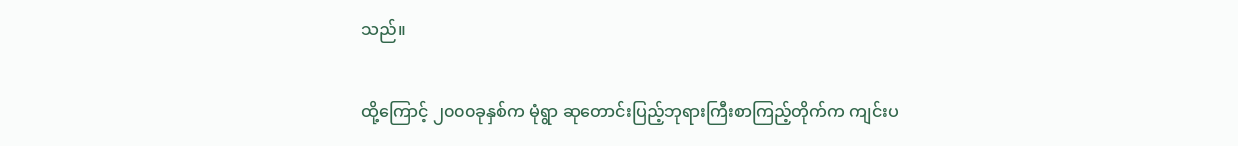သည်။

ထို့ကြောင့် ၂၀၀၀ခုနှစ်က မုံရွာ ဆုတောင်းပြည့်ဘုရားကြီးစာကြည့်တိုက်က ကျင်းပ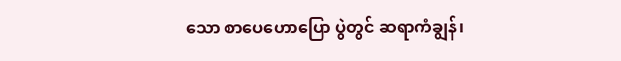သော စာပေဟောပြော ပွဲတွင် ဆရာကံချွန်၊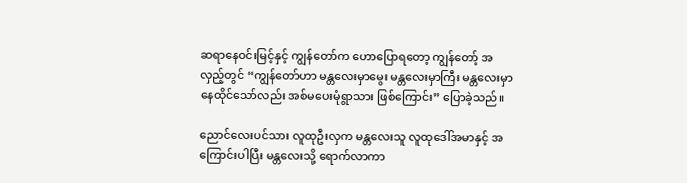ဆရာနေဝင်းမြင့်နှင့် ကျွန်တော်က ဟောပြောရတော့ ကျွန်တော့် အလှည့်တွင် “ကျွန်တော်ဟာ မန္တလေးမှာမွေး မန္တလေးမှာကြီး မန္တလေးမှာ နေထိုင်သော်လည်း အစ်မပေးမုံရွာသား ဖြစ်ကြောင်း” ပြောခဲ့သည်။

ညောင်လေးပင်သား လူထုဦးလှက မန္တလေးသူ လူထုဒေါ်အမာနှင့် အကြောင်းပါပြီး မန္တလေးသို့ ရောက်လာကာ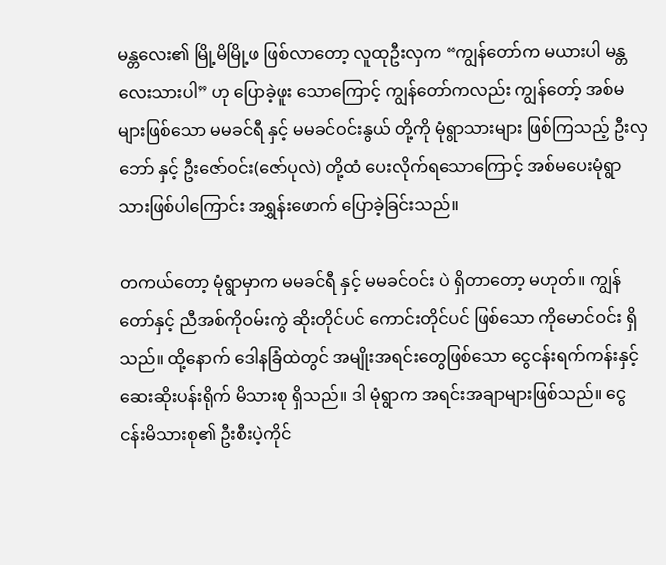မန္တလေး၏ မြို့မိမြို့ဖ ဖြစ်လာတော့ လူထုဦးလှက “ကျွန်တော်က မယားပါ မန္တလေးသားပါ” ဟု ပြောခဲ့ဖူး သောကြောင့် ကျွန်တော်ကလည်း ကျွန်တော့် အစ်မများဖြစ်သော မမခင်ရီ နှင့် မမခင်ဝင်းနွယ် တို့ကို မုံရွာသားများ ဖြစ်ကြသည့် ဦးလှဘော် နှင့် ဦးဇော်ဝင်း(ဇော်ပုလဲ) တို့ထံ ပေးလိုက်ရသောကြောင့် အစ်မပေးမုံရွာသားဖြစ်ပါကြောင်း အရွှန်းဖောက် ပြောခဲ့ခြင်းသည်။

တကယ်တော့ မုံရွာမှာက မမခင်ရီ နှင့် မမခင်ဝင်း ပဲ ရှိတာတော့ မဟုတ်။ ကျွန်တော်နှင့် ညီအစ်ကိုဝမ်းကွဲ ဆိုးတိုင်ပင် ကောင်းတိုင်ပင် ဖြစ်သော ကိုမောင်ဝင်း ရှိသည်။ ထို့နောက် ဒေါနခြံထဲတွင် အမျိုးအရင်းတွေဖြစ်သော ငွေငန်းရက်ကန်းနှင့် ဆေးဆိုးပန်းရိုက် မိသားစု ရှိသည်။ ဒါ မုံရွာက အရင်းအချာများဖြစ်သည်။ ငွေငန်းမိသားစု၏ ဦးစီးပဲ့ကိုင်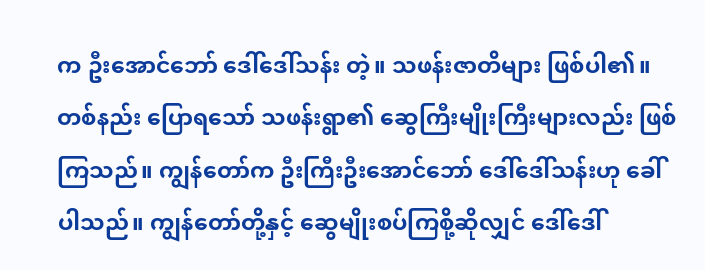က ဦးအောင်ဘော် ဒေါ်ဒေါ်သန်း တဲ့။ သဖန်းဇာတိများ ဖြစ်ပါ၏။ တစ်နည်း ပြောရသော် သဖန်းရွာ၏ ဆွေကြီးမျိုးကြီးများလည်း ဖြစ်ကြသည်။ ကျွန်တော်က ဦးကြီးဦးအောင်ဘော် ဒေါ်ဒေါ်သန်းဟု ခေါ်ပါသည်။ ကျွန်တော်တို့နှင့် ဆွေမျိုးစပ်ကြစို့ဆိုလျှင် ဒေါ်ဒေါ်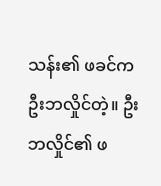သန်း၏ ဖခင်က ဦးဘလှိုင်တဲ့။ ဦးဘလှိုင်၏ ဖ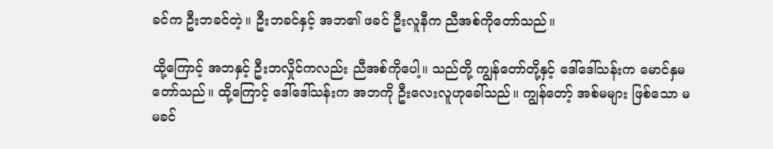ခင်က ဦးဘခင်တဲ့။ ဦးဘခင်နှင့် အဘ၏ ဖခင် ဦးလူနီက ညီအစ်ကိုတော်သည်။

ထို့ကြောင့် အဘနှင့် ဦးဘလှိုင်ကလည်း ညီအစ်ကိုပေါ့။ သည်တို့ ကျွန်တော်တို့နှင့် ဒေါ်ဒေါ်သန်းက မောင်နှမတော်သည်။ ထို့ကြောင့် ဒေါ်ဒေါ်သန်းက အဘကို ဦးလေးလူဟုခေါ်သည်။ ကျွန်တော့် အစ်မများ ဖြစ်သော မမခင်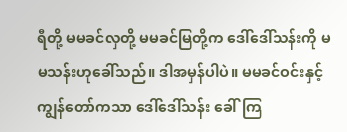ရီတို့ မမခင်လှတို့ မမခင်မြတို့က ဒေါ်ဒေါ်သန်းကို မမသန်းဟုခေါ်သည်။ ဒါအမှန်ပါပဲ။ မမခင်ဝင်းနှင့် ကျွန်တော်ကသာ ဒေါ်ဒေါ်သန်း ခေါ်ကြ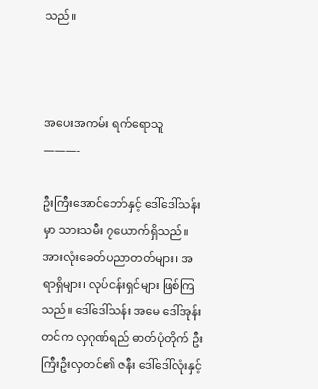သည်။



အပေးအကမ်း ရက်ရောသူ
———-

ဦးကြီးအောင်ဘော်နှင့် ဒေါ်ဒေါ်သန်းမှာ သားသမီး ၇ယောက်ရှိသည်။ အားလုံးခေတ်ပညာတတ်များ၊ အရာရှိများ၊ လုပ်ငန်းရှင်များ ဖြစ်ကြသည်။ ဒေါ်ဒေါ်သန်း အမေ ဒေါ်အုန်းတင်က လှဂုဏ်ရည် ဓာတ်ပုံတိုက် ဦးကြီးဦးလှတင်၏ ဇနီး ဒေါ်ဒေါ်လုံးနှင့်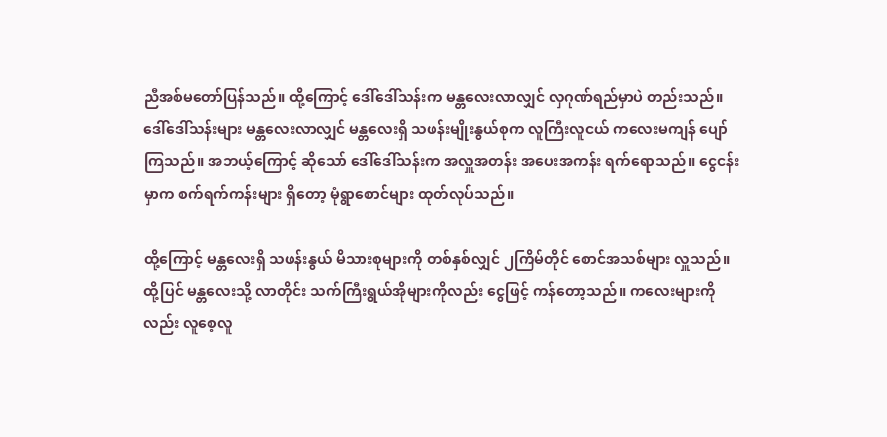ညီအစ်မတော်ပြန်သည်။ ထို့ကြောင့် ဒေါ်ဒေါ်သန်းက မန္တလေးလာလျှင် လှဂုဏ်ရည်မှာပဲ တည်းသည်။ ဒေါ်ဒေါ်သန်းများ မန္တလေးလာလျှင် မန္တလေးရှိ သဖန်းမျိုးနွယ်စုက လူကြီးလူငယ် ကလေးမကျန် ပျော်ကြသည်။ အဘယ့်ကြောင့် ဆိုသော် ဒေါ်ဒေါ်သန်းက အလှူအတန်း အပေးအကန်း ရက်ရောသည်။ ငွေငန်းမှာက စက်ရက်ကန်းများ ရှိတော့ မုံရွာစောင်များ ထုတ်လုပ်သည်။

ထို့ကြောင့် မန္တလေးရှိ သဖန်းနွယ် မိသားစုများကို တစ်နှစ်လျှင် ၂ကြိမ်တိုင် စောင်အသစ်များ လှူသည်။ ထို့ပြင် မန္တလေးသို့ လာတိုင်း သက်ကြီးရွယ်အိုများကိုလည်း ငွေဖြင့် ကန်တော့သည်။ ကလေးများကို လည်း လူစေ့လူ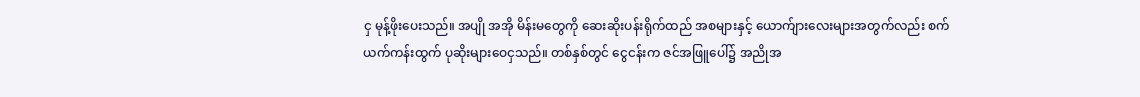ငှ မုန့်ဖိုးပေးသည်။ အပျို အအို မိန်းမတွေကို ဆေးဆိုးပန်းရိုက်ထည် အစများနှင့် ယောက်ျားလေးများအတွက်လည်း စက်ယက်ကန်းထွက် ပုဆိုးများဝေငှသည်။ တစ်နှစ်တွင် ငွေငန်းက ဇင်အဖြူပေါ်၌ အညိုအ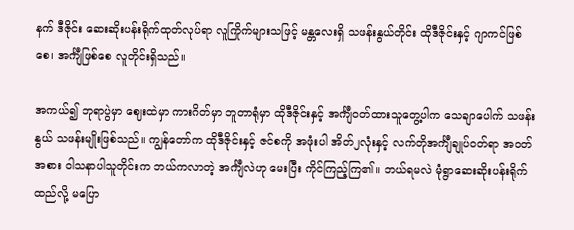နက် ဒီဇိုင်း ဆေးဆိုးပန်းရိုက်ထုတ်လုပ်ရာ လူကြိုက်များသဖြင့် မန္တလေးရှိ သဖန်းနွယ်တိုင်း ထိုဒီဇိုင်းနှင့် ဂျာကင်ဖြစ်စေ၊ အင်္ကျီဖြစ်စေ လူတိုင်းရှိသည်။

အကယ်၍ ဘုရာပွဲမှာ ဈေးထဲမှာ ကားဂိတ်မှာ ဘူတာရုံမှာ ထိုဒီဇိုင်းနှင့် အင်္ကျီဝတ်ထားသူတွေ့ပါက သေချာပေါက် သဖန်းနွယ် သဖန်းမျိုးဖြစ်သည်။ ကျွန်တော်က ထိုဒီဇိုင်းနှင့် ဇင်စကို အဖုံးပါ အိတ်၂လုံးနှင့် လက်တိုအင်္ကျီချုပ်ဝတ်ရာ အဝတ်အစား ဝါသနာပါသူတိုင်းက ဘယ်ကလာတဲ့ အင်္ကျီလဲဟု မေးပြီး ကိုင်ကြည့်ကြ၏။ ဘယ်ရမလဲ မုံရွာဆေးဆိုးပန်းရိုက်ထည်လို့ မပြော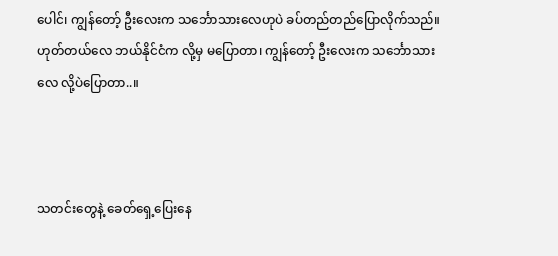ပေါင်၊ ကျွန်တော့် ဦးလေးက သင်္ဘောသားလေဟုပဲ ခပ်တည်တည်ပြောလိုက်သည်။ ဟုတ်တယ်လေ ဘယ်နိုင်ငံက လို့မှ မပြောတာ၊ ကျွန်တော့် ဦးလေးက သင်္ဘောသားလေ လို့ပဲပြောတာ..။



သတင်းတွေနဲ့ ခေတ်ရှေ့ပြေးနေ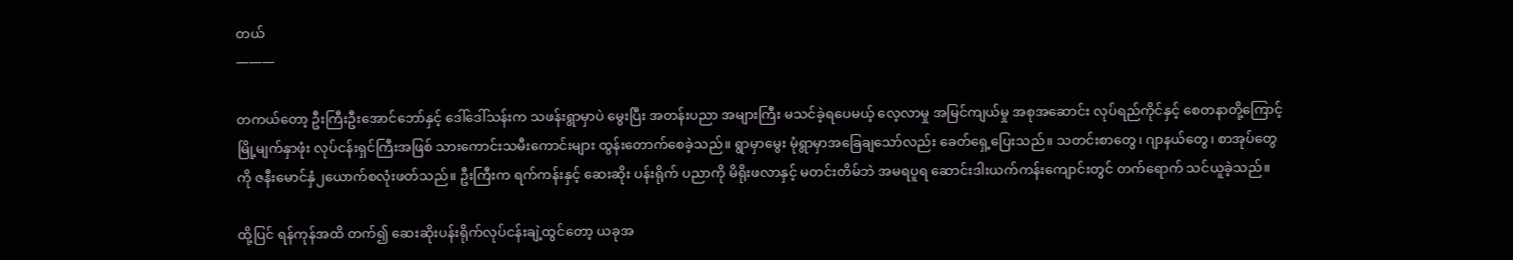တယ်
———

တကယ်တော့ ဦးကြီးဦးအောင်ဘော်နှင့် ဒေါ်ဒေါ်သန်းက သဖန်းရွာမှာပဲ မွေးပြီး အတန်းပညာ အများကြီး မသင်ခဲ့ရပေမယ့် လေ့လာမှု အမြင်ကျယ်မှု အစုအဆောင်း လုပ်ရည်ကိုင်နှင့် စေတနာတို့ကြောင့် မြို့မျက်နှာဖုံး လုပ်ငန်းရှင်ကြီးအဖြစ် သားကောင်းသမီးကောင်းများ ထွန်းတောက်စေခဲ့သည်။ ရွာမှာမွေး မုံရွာမှာအခြေချသော်လည်း ခေတ်ရှေ့ပြေးသည်။ သတင်းစာတွေ၊ ဂျာနယ်တွေ၊ စာအုပ်တွေကို ဇနီးမောင်နှံ၂ယောက်စလုံးဖတ်သည်။ ဦးကြီးက ရက်ကန်းနှင့် ဆေးဆိုး ပန်းရိုက် ပညာကို မိရိုးဖလာနှင့် မတင်းတိမ်ဘဲ အမရပူရ ဆောင်းဒါးယက်ကန်းကျောင်းတွင် တက်ရောက် သင်ယူခဲ့သည်။

ထို့ပြင် ရန်ကုန်အထိ တက်၍ ဆေးဆိုးပန်းရိုက်လုပ်ငန်းချဲ့ထွင်တော့ ယခုအ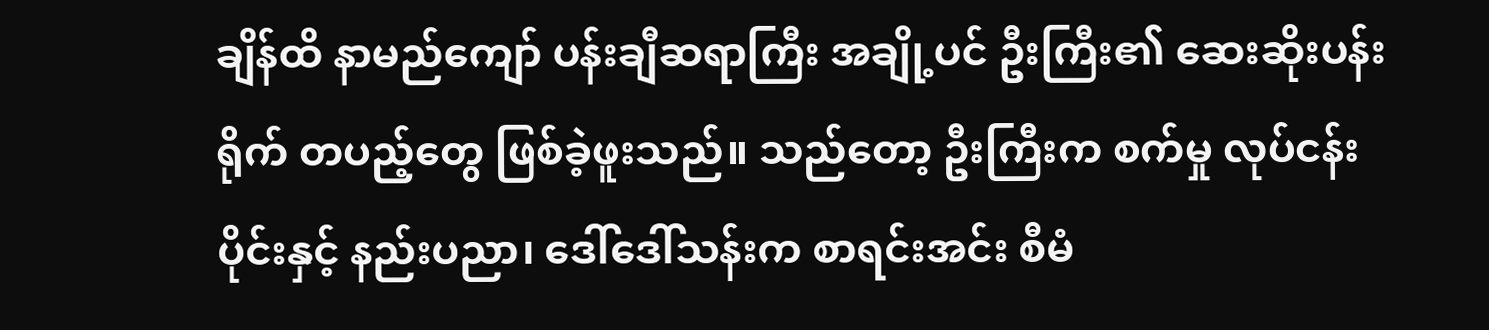ချိန်ထိ နာမည်ကျော် ပန်းချီဆရာကြီး အချို့ပင် ဦးကြီး၏ ဆေးဆိုးပန်းရိုက် တပည့်တွေ ဖြစ်ခဲ့ဖူးသည်။ သည်တော့ ဦးကြီးက စက်မှု လုပ်ငန်းပိုင်းနှင့် နည်းပညာ၊ ဒေါ်ဒေါ်သန်းက စာရင်းအင်း စီမံ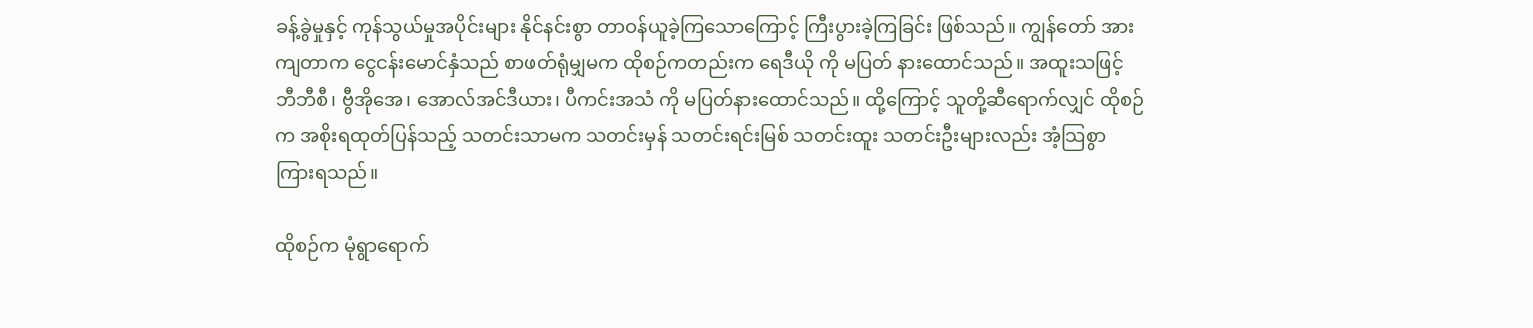ခန့်ခွဲမှုနှင့် ကုန်သွယ်မှုအပိုင်းများ နိုင်နင်းစွာ တာဝန်ယူခဲ့ကြသောကြောင့် ကြီးပွားခဲ့ကြခြင်း ဖြစ်သည်။ ကျွန်တော် အားကျတာက ငွေငန်းမောင်နှံသည် စာဖတ်ရုံမျှမက ထိုစဉ်ကတည်းက ရေဒီယို ကို မပြတ် နားထောင်သည်။ အထူးသဖြင့် ဘီဘီစီ၊ ဗွီအိုအေ၊ အောလ်အင်ဒီယား၊ ပီကင်းအသံ ကို မပြတ်နားထောင်သည်။ ထို့ကြောင့် သူတို့ဆီရောက်လျှင် ထိုစဉ်က အစိုးရထုတ်ပြန်သည့် သတင်းသာမက သတင်းမှန် သတင်းရင်းမြစ် သတင်းထူး သတင်းဦးများလည်း အံ့သြစွာ ကြားရသည်။

ထိုစဉ်က မုံရွာရောက်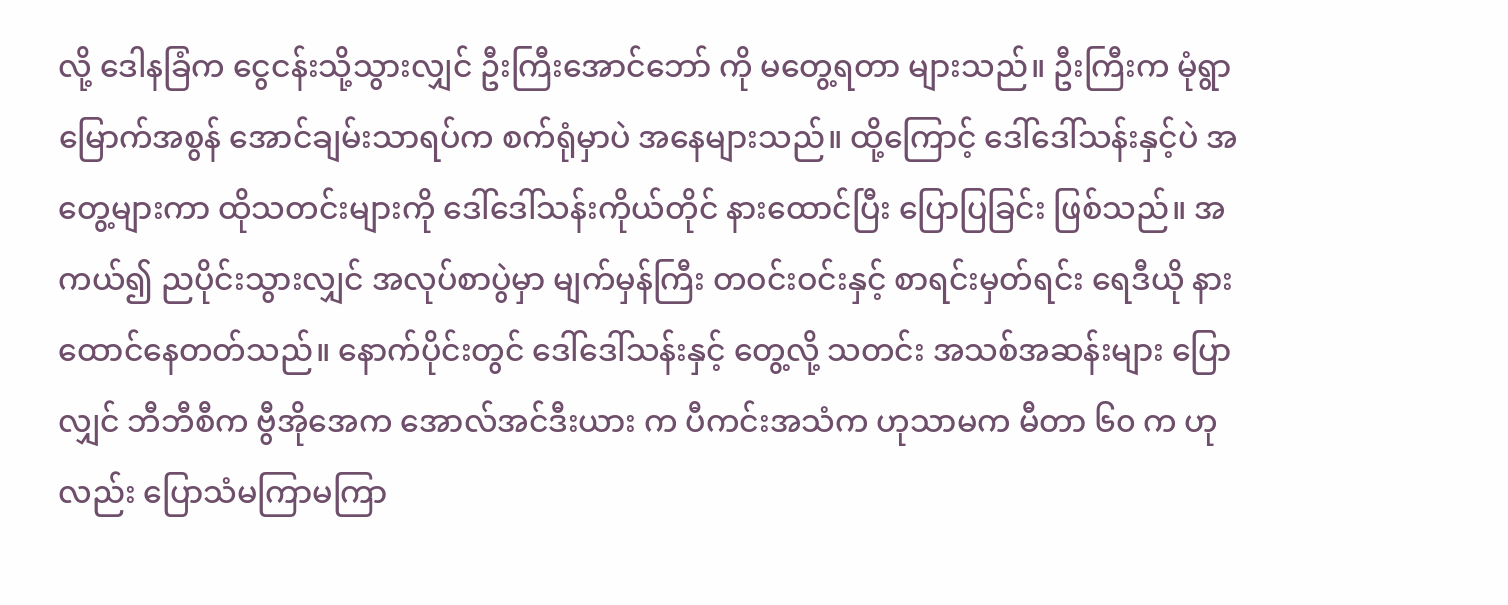လို့ ဒေါနခြံက ငွေငန်းသို့သွားလျှင် ဦးကြီးအောင်ဘော် ကို မတွေ့ရတာ များသည်။ ဦးကြီးက မုံရွာမြောက်အစွန် အောင်ချမ်းသာရပ်က စက်ရုံမှာပဲ အနေများသည်။ ထို့ကြောင့် ဒေါ်ဒေါ်သန်းနှင့်ပဲ အတွေ့များကာ ထိုသတင်းများကို ဒေါ်ဒေါ်သန်းကိုယ်တိုင် နားထောင်ပြီး ပြောပြခြင်း ဖြစ်သည်။ အကယ်၍ ညပိုင်းသွားလျှင် အလုပ်စာပွဲမှာ မျက်မှန်ကြီး တဝင်းဝင်းနှင့် စာရင်းမှတ်ရင်း ရေဒီယို နားထောင်နေတတ်သည်။ နောက်ပိုင်းတွင် ဒေါ်ဒေါ်သန်းနှင့် တွေ့လို့ သတင်း အသစ်အဆန်းများ ပြောလျှင် ဘီဘီစီက ဗွီအိုအေက အောလ်အင်ဒီးယား က ပီကင်းအသံက ဟုသာမက မီတာ ၆၀ က ဟုလည်း ပြောသံမကြာမကြာ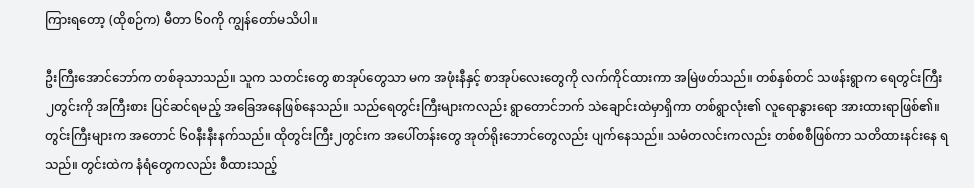ကြားရတော့ (ထိုစဉ်က) မီတာ ၆၀ကို ကျွန်တော်မသိပါ။

ဦးကြီးအောင်ဘော်က တစ်ခုသာသည်။ သူက သတင်းတွေ စာအုပ်တွေသာ မက အဖုံးနီနှင့် စာအုပ်လေးတွေကို လက်ကိုင်ထားကာ အမြဲဖတ်သည်။ တစ်နှစ်တင် သဖန်းရွာက ရေတွင်းကြီး၂တွင်းကို အကြီးစား ပြင်ဆင်ရမည့် အခြေအနေဖြစ်နေသည်။ သည်ရေတွင်းကြီးများကလည်း ရွာတောင်ဘက် သဲချောင်းထဲမှာရှိကာ တစ်ရွာလုံး၏ လူရောနွားရော အားထားရာဖြစ်၏။ တွင်းကြီးများက အတောင် ၆၀နီးနီးနက်သည်။ ထိုတွင်းကြီး၂တွင်းက အပေါ်တန်းတွေ အုတ်ရိုးဘောင်တွေလည်း ပျက်နေသည်။ သမံတလင်းကလည်း တစ်စစီဖြစ်ကာ သတိထားနင်းနေ ရသည်။ တွင်းထဲက နံရံတွေကလည်း စီထားသည့်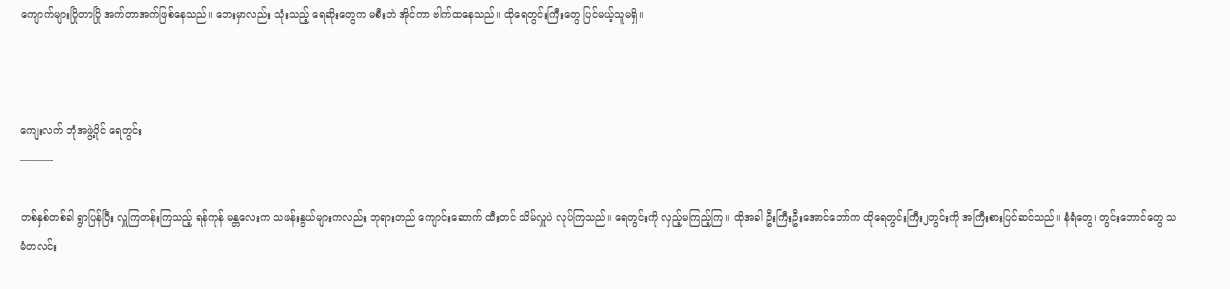ကျောက်များပြိုတာပြို အက်တာအက်ဖြစ်နေသည်။ ဘေးမှာလည်း သုံးသည့် ရေဆိုးတွေက မစီးဘဲ အိုင်ကာ ဗါက်ထနေသည်။ ထိုရေတွင်းကြီးတွေ ပြင်မယ့်သူမရှိ။



ကျေးလက် ဘုံအဖွဲ့ပိုင် ရေတွင်း
———-

တစ်နှစ်တစ်ခါ ရွာပြန်ပြီး လှူကြတန်းကြသည့် ရန်ကုန် မန္တလေးက သဖန်းနွယ်များကလည်း ဘုရားတည် ကျောင်းဆောက် ထီးတင် သိမ်လှူပဲ လုပ်ကြသည်။ ရေတွင်းကို လှည့်မကြည့်ကြ။ ထိုအခါ ဦးကြီးဦးအောင်ဘော်က ထိုရေတွင်းကြီး၂တွင်းကို အကြီးစားပြင်ဆင်သည်။ နံရံတွေ၊ တွင်းဘောင်တွေ သမံတလင်း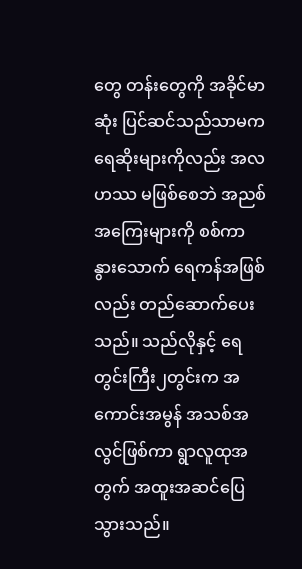တွေ တန်းတွေကို အခိုင်မာဆုံး ပြင်ဆင်သည်သာမက ရေဆိုးများကိုလည်း အလဟဿ မဖြစ်စေဘဲ အညစ်အကြေးများကို စစ်ကာ နွားသောက် ရေကန်အဖြစ်လည်း တည်ဆောက်ပေးသည်။ သည်လိုနှင့် ရေတွင်းကြီး၂တွင်းက အကောင်းအမွန် အသစ်အလွင်ဖြစ်ကာ ရွာလူထုအတွက် အထူးအဆင်ပြေသွားသည်။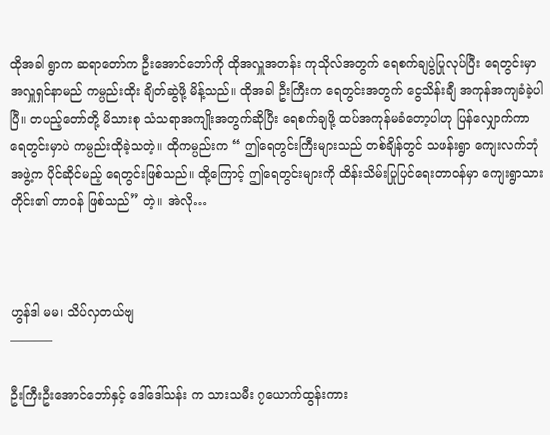ထိုအခါ ရွာက ဆရာတော်က ဦးအောင်ဘော်ကို ထိုအလှူအတန်း ကုသိုလ်အတွက် ရေစက်ချပွဲပြုလုပ်ပြီး ရေတွင်းမှာ အလှူရှင်နာမည် ကမ္ပည်းထိုး ချိတ်ဆွဲဖို့ မိန့်သည်။ ထိုအခါ ဦးကြီးက ရေတွင်းအတွက် ငွေသိန်းချီ အကုန်အကျခံခဲ့ပါပြီ။ တပည့်တော်တို့ မိသားစု သံသရာအကျိုးအတွက်ဆိုပြီး ရေစက်ချဖို့ ထပ်အကုန်မခံတော့ပါဟု ပြန်လျှောက်ကာ ရေတွင်းမှာပဲ ကမ္ပည်းထိုခဲ့သတဲ့။ ထိုကမ္ပည်းက “ ဤရေတွင်းကြီးများသည် တစ်ချိန်တွင် သဖန်းရွာ ကျေးလက်ဘုံအဖွဲ့က ပိုင်ဆိုင်မည့် ရေတွင်းဖြစ်သည်။ ထို့ကြောင့် ဤရေတွင်းများကို ထိန်းသိမ်းပြုပြင်ရေးတာဝန်မှာ ကျေးရွာသားတိုင်း၏ တာဝန် ဖြစ်သည်” တဲ့။ အဲလို…



ဟွန်ဒါ မမ၊ သိပ်လှတယ်ဗျ
———–

ဦးကြီးဦးအောင်ဘော်နှင့် ဒေါ်ဒေါ်သန်း က သားသမီး ၇ယောက်ထွန်းကား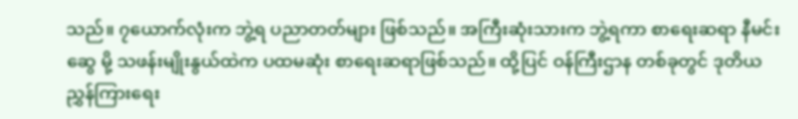သည်။ ၇ယောက်လုံးက ဘွဲ့ရ ပညာတတ်များ ဖြစ်သည်။ အကြီးဆုံးသားက ဘွဲ့ရကာ စာရေးဆရာ နီမင်းဆွေ မို့ သဖန်းမျိုးနွယ်ထဲက ပထမဆုံး စာရေးဆရာဖြစ်သည်။ ထို့ပြင် ဝန်ကြီးဌာန တစ်ခုတွင် ဒုတိယ ညွှန်ကြားရေး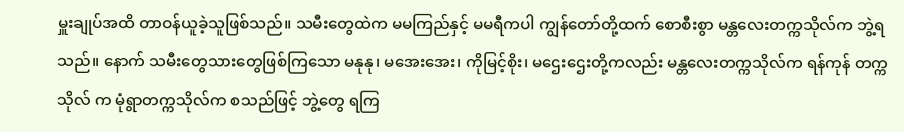မှူးချုပ်အထိ တာဝန်ယူခဲ့သူဖြစ်သည်။ သမီးတွေထဲက မမကြည်နှင့် မမရီကပါ ကျွန်တော်တို့ထက် စောစီးစွာ မန္တလေးတက္ကသိုလ်က ဘွဲ့ရသည်။ နောက် သမီးတွေသားတွေဖြစ်ကြသော မနုနု၊ မအေးအေး၊ ကိုမြင့်စိုး၊ မဌေးဌေးတို့ကလည်း မန္တလေးတက္ကသိုလ်က ရန်ကုန် တက္ကသိုလ် က မုံရွာတက္ကသိုလ်က စသည်ဖြင့် ဘွဲ့တွေ ရကြ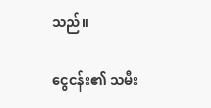သည်။

ငွေငန်း၏ သမီး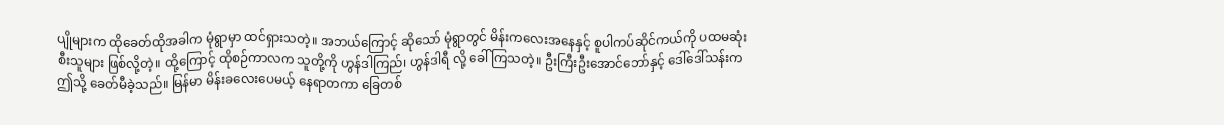ပျိုများက ထိုခေတ်ထိုအခါက မုံရွာမှာ ထင်ရှားသတဲ့။ အဘယ်ကြောင့် ဆိုသော် မုံရွာတွင် မိန်းကလေးအနေနှင့် စူပါကပ်ဆိုင်ကယ်ကို ပထမဆုံးစီးသူများ ဖြစ်လို့တဲ့။ ထို့ကြောင့် ထိုစဉ်ကာလက သူတို့ကို ဟွန်ဒါကြည်၊ ဟွန်ဒါရီ လို့ ခေါ်ကြသတဲ့။ ဦးကြီးဦးအောင်ဘော်နှင့် ဒေါ်ဒေါ်သန်းက ဤသို့ ခေတ်မီခဲ့သည်။ မြန်မာ မိန်းခလေးပေမယ့် နေရာတကာ ခြေတစ်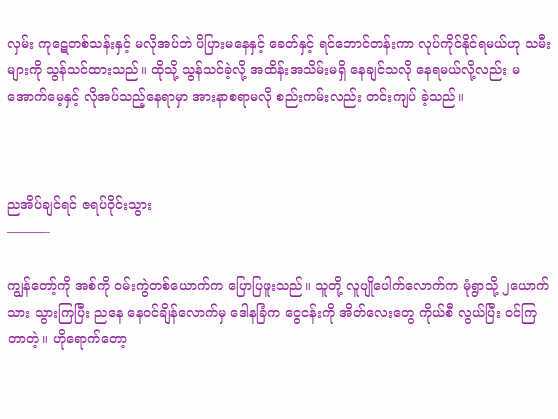လှမ်း ကုဋေတစ်သန်းနှင့် မလိုအပ်ဘဲ ပိပြားမနေနှင့် ခေတ်နှင့် ရင်ဘောင်တန်းကာ လုပ်ကိုင်နိုင်ရမယ်ဟု သမီးများကို သွန်သင်ထားသည်။ ထိုသို့ သွန်သင်ခဲ့လို့ အထိန်းအသိမ်းမရှိ နေချင်သလို နေရမယ်လို့လည်း မအောက်မေ့နှင့် လိုအပ်သည့်နေရာမှာ အားနာစရာမလို စည်းကမ်းလည်း တင်းကျပ် ခဲ့သည်။



ညအိပ်ချင်ရင် ဇရပ်ဝိုင်းသွား
———-

ကျွန်တော့်ကို အစ်ကို ဝမ်းကွဲတစ်ယောက်က ပြောပြဖူးသည်။ သူတို့ လူပျိုပေါက်လောက်က မုံရွာသို့ ၂ယောက်သား သွားကြပြီး ညနေ နေဝင်ချိန်လောက်မှ ဒေါနခြံက ငွေငန်းကို အိတ်လေးတွေ ကိုယ်စီ လွယ်ပြီး ဝင်ကြတာတဲ့။ ဟိုရောက်တော့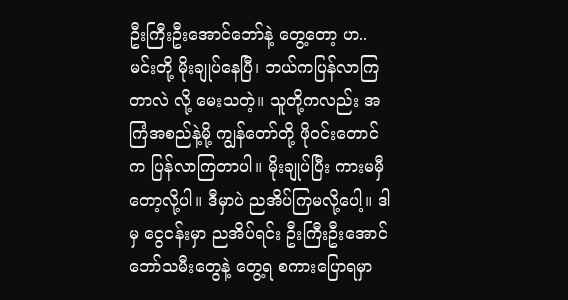ဦးကြီးဦးအောင်ဘော်နဲ့ တွေ့တော့ ဟ.. မင်းတို့ မိုးချုပ်နေပြီ၊ ဘယ်ကပြန်လာကြတာလဲ လို့ မေးသတဲ့။ သူတို့ကလည်း အကြံအစည်နဲ့မို့ ကျွန်တော်တို့ ဖိုဝင်းတောင်က ပြန်လာကြတာပါ။ မိုးချုပ်ပြီး ကားမမှီတော့လို့ပါ။ ဒီမှာပဲ ညအိပ်ကြမလို့ပေါ့။ ဒါမှ ငွေငန်းမှာ ညအိပ်ရင်း ဦးကြီးဦးအောင်ဘော်သမီးတွေနဲ့ တွေ့ရ စကားပြောရမှာ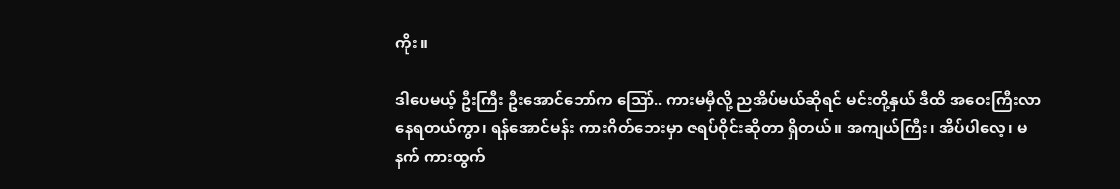ကိုး။

ဒါပေမယ့် ဦးကြီး ဦးအောင်ဘော်က သြော်.. ကားမမှီလို့ ညအိပ်မယ်ဆိုရင် မင်းတို့နှယ် ဒီထိ အဝေးကြီးလာနေရတယ်ကွာ၊ ရန်အောင်မန်း ကားဂိတ်ဘေးမှာ ဇရပ်ဝိုင်းဆိုတာ ရှိတယ်။ အကျယ်ကြီး၊ အိပ်ပါလေ့၊ မနက် ကားထွက်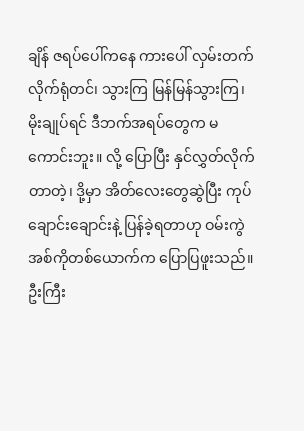ချိန် ဇရပ်ပေါ်ကနေ ကားပေါ် လှမ်းတက်လိုက်ရုံတင်၊ သွားကြ မြန်မြန်သွားကြ၊ မိုးချုပ်ရင် ဒီဘက်အရပ်တွေက မကောင်းဘူး။ လို့ ပြောပြီး နှင်လွှတ်လိုက်တာတဲ့၊ ဒို့မှာ အိတ်လေးတွေဆွဲပြီး ကုပ်ချောင်းချောင်းနဲ့ ပြန်ခဲ့ရတာဟု ဝမ်းကွဲ အစ်ကိုတစ်ယောက်က ပြောပြဖူးသည်။ ဦးကြီး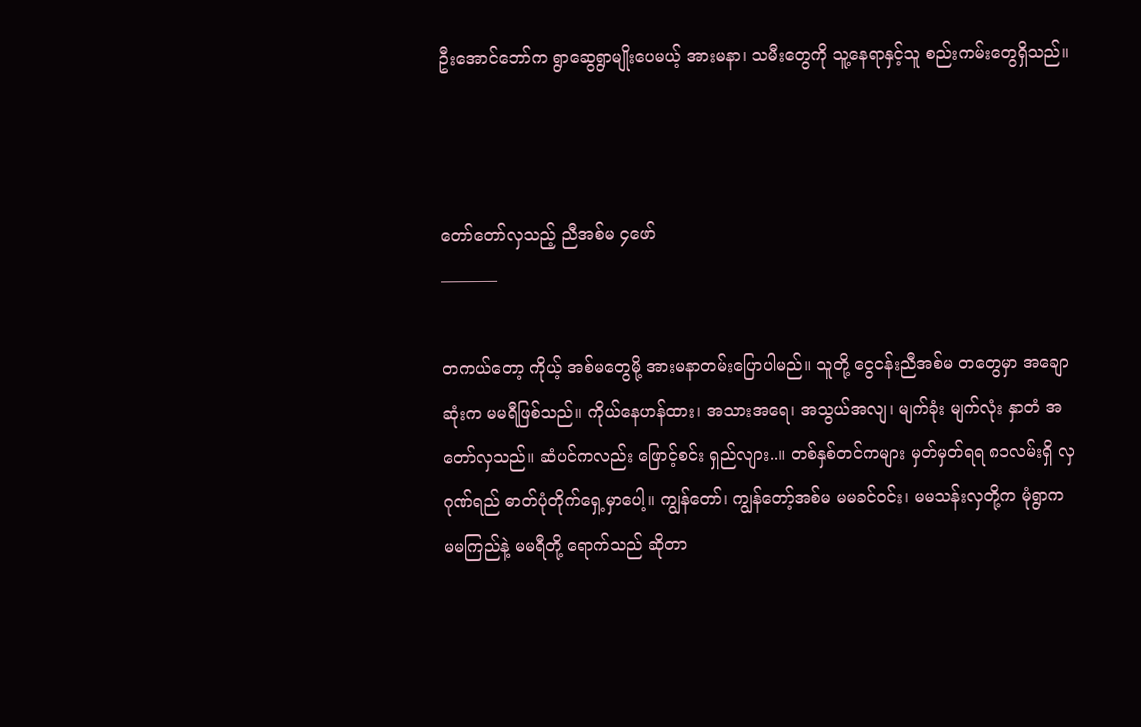ဦးအောင်ဘော်က ရွာဆွေရွာမျိုးပေမယ့် အားမနာ၊ သမီးတွေကို သူ့နေရာနှင့်သူ စည်းကမ်းတွေရှိသည်။



တော်တော်လှသည့် ညီအစ်မ ၄ဖော်
———–

တကယ်တော့ ကိုယ့် အစ်မတွေမို့ အားမနာတမ်းပြောပါမည်။ သူတို့ ငွေငန်းညီအစ်မ တတွေမှာ အချောဆုံးက မမရီဖြစ်သည်။ ကိုယ်နေဟန်ထား၊ အသားအရေ၊ အသွယ်အလျ၊ မျက်ခုံး မျက်လုံး နှာတံ အတော်လှသည်။ ဆံပင်ကလည်း ဖြောင့်စင်း ရှည်လျား..။ တစ်နှစ်တင်ကများ မှတ်မှတ်ရရ ၈၁လမ်းရှိ လှဂုဏ်ရည် ဓာတ်ပုံတိုက်ရှေ့မှာပေါ့။ ကျွန်တော်၊ ကျွန်တော့်အစ်မ မမခင်ဝင်း၊ မမသန်းလှတို့က မုံရွာက မမကြည်နဲ့ မမရီတို့ ရောက်သည် ဆိုတာ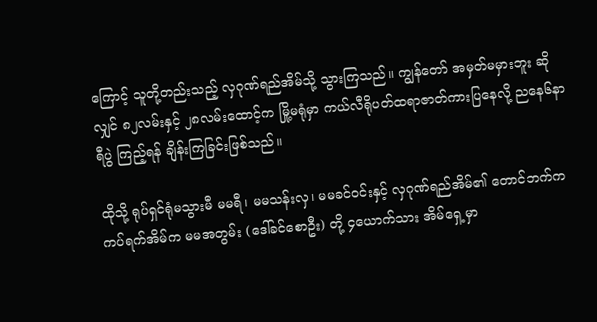ကြောင့် သူတို့တည်းသည့် လှဂုဏ်ရည်အိမ်သို့ သွားကြသည်။ ကျွန်တော် အမှတ်မမှားဘူး ဆိုလျှင် ၈၂လမ်းနှင့် ၂၈လမ်းထောင့်က မြို့မရုံမှာ ကယ်လီရိုပတ်ထရာဇာတ်ကားပြနေလို့ ညနေ၆နာရီပွဲ ကြည့်ရန် ချိန်းကြခြင်းဖြစ်သည်။

ထိုသို့ ရုပ်ရှင်ရုံမသွားမီ မမရီ၊ မမသန်းလှ၊ မမခင်ဝင်းနှင့် လှဂုဏ်ရည်အိမ်၏ တောင်ဘက်က ကပ်ရက်အိမ်က မမအတွမ်း (ဒေါ်ခင်စောဦး) တို့ ၄ယောက်သား အိမ်ရှေ့မှာ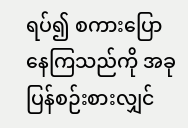ရပ်၍ စကားပြောနေကြသည်ကို အခု ပြန်စဉ်းစားလျှင်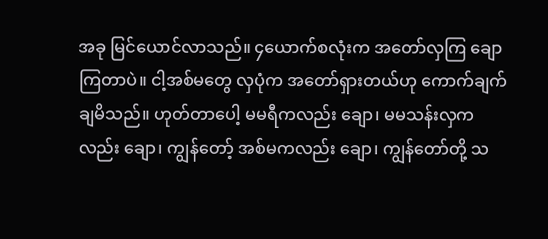အခု မြင်ယောင်လာသည်။ ၄ယောက်စလုံးက အတော်လှကြ ချောကြတာပဲ။ ငါ့အစ်မတွေ လှပုံက အတော်ရှားတယ်ဟု ကောက်ချက်ချမိသည်။ ဟုတ်တာပေါ့ မမရီကလည်း ချော၊ မမသန်းလှကလည်း ချော၊ ကျွန်တော့် အစ်မကလည်း ချော၊ ကျွန်တော်တို့ သ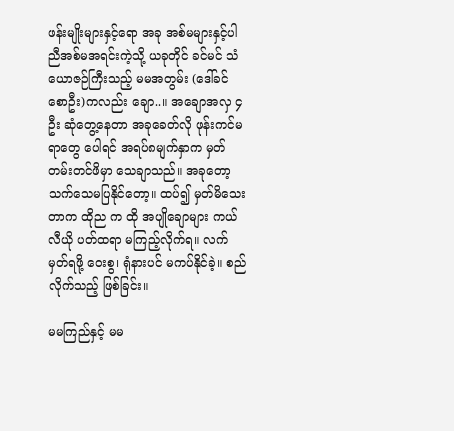ဖန်းမျိုးများနှင့်ရော အခု အစ်မများနှင့်ပါ ညီအစ်မအရင်းကဲ့သို့ ယခုတိုင် ခင်မင် သံယောဇဉ်ကြီးသည့် မမအတွမ်း (ဒေါ်ခင်စောဦး)ကလည်း ချော..။ အချောအလှ ၄ဦး ဆုံတွေ့နေတာ အခုခေတ်လို ဖုန်းကင်မရာတွေ ပေါရင် အရပ်၈မျက်နှာက မှတ်တမ်းတင်ဖိမှာ သေချာသည်။ အခုတော့ သက်သေမပြနိုင်တော့။ ထပ်၍ မှတ်မိသေးတာက ထိုည က ထို အပျိုချောများ ကယ်လီယို ပတ်ထရာ မကြည့်လိုက်ရ။ လက်မှတ်ရဖို့ ဝေးစွ၊ ရုံနားပင် မကပ်နိုင်ခဲ့။ စည်လိုက်သည့် ဖြစ်ခြင်း။

မမကြည်နှင့် မမ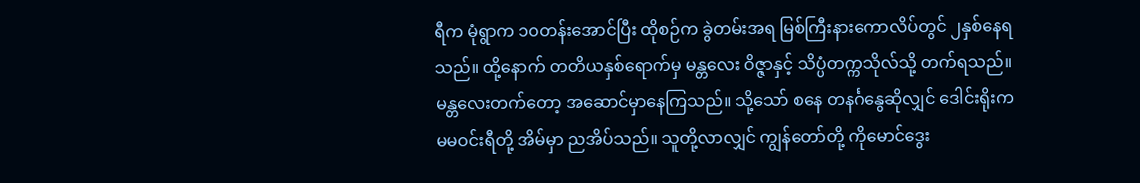ရီက မုံရွာက ၁၀တန်းအောင်ပြီး ထိုစဉ်က ခွဲတမ်းအရ မြစ်ကြီးနားကောလိပ်တွင် ၂နှစ်နေရသည်။ ထို့နောက် တတိယနှစ်ရောက်မှ မန္တလေး ဝိဇ္ဇာနှင့် သိပ္ပံတက္ကသိုလ်သို့ တက်ရသည်။ မန္တလေးတက်တော့ အဆောင်မှာနေကြသည်။ သို့သော် စနေ တနင်္ဂနွေဆိုလျှင် ဒေါင်းရိုးက မမဝင်းရီတို့ အိမ်မှာ ညအိပ်သည်။ သူတို့လာလျှင် ကျွန်တော်တို့ ကိုမောင်ဒွေး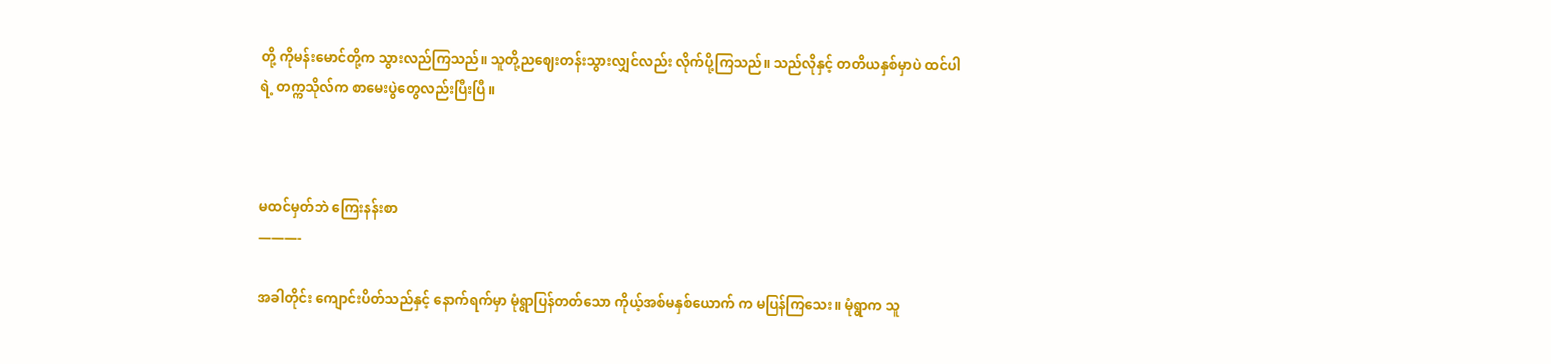တို့ ကိုမန်းမောင်တို့က သွားလည်ကြသည်။ သူတို့ညဈေးတန်းသွားလျှင်လည်း လိုက်ပို့ကြသည်။ သည်လိုနှင့် တတိယနှစ်မှာပဲ ထင်ပါရဲ့ တက္ကသိုလ်က စာမေးပွဲတွေလည်းပြီးပြီ။



မထင်မှတ်ဘဲ ကြေးနန်းစာ
———-

အခါတိုင်း ကျောင်းပိတ်သည်နှင့် နောက်ရက်မှာ မုံရွာပြန်တတ်သော ကိုယ့်အစ်မနှစ်ယောက် က မပြန်ကြသေး။ မုံရွာက သူ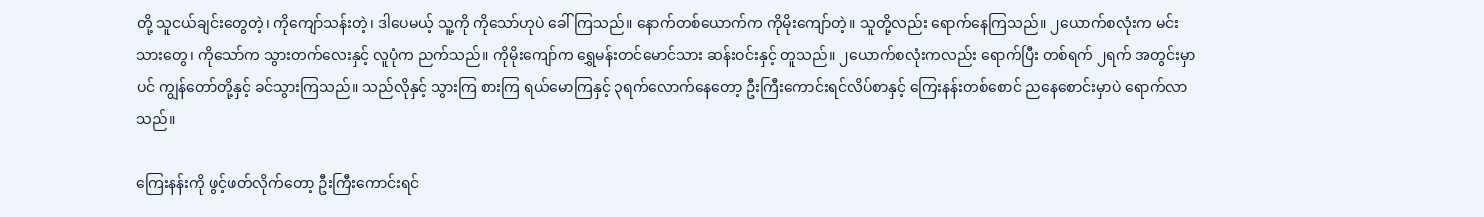တို့ သူငယ်ချင်းတွေတဲ့၊ ကိုကျော်သန်းတဲ့၊ ဒါပေမယ့် သူ့ကို ကိုသော်ဟုပဲ ခေါ်ကြသည်။ နောက်တစ်ယောက်က ကိုမိုးကျော်တဲ့။ သူတို့လည်း ရောက်နေကြသည်။ ၂ယောက်စလုံးက မင်းသားတွေ၊ ကိုသော်က သွားတက်လေးနှင့် လူပုံက ညက်သည်။ ကိုမိုးကျော်က ရွှေမန်းတင်မောင်သား ဆန်းဝင်းနှင့် တူသည်။ ၂ယောက်စလုံးကလည်း ရောက်ပြီး တစ်ရက် ၂ရက် အတွင်းမှာပင် ကျွန်တော်တို့နှင့် ခင်သွားကြသည်။ သည်လိုနှင့် သွားကြ စားကြ ရယ်မောကြနှင့် ၃ရက်လောက်နေတော့ ဦးကြီးကောင်းရင်လိပ်စာနှင့် ကြေးနန်းတစ်စောင် ညနေစောင်းမှာပဲ ရောက်လာသည်။

ကြေးနန်းကို ဖွင့်ဖတ်လိုက်တော့ ဦးကြီးကောင်းရင်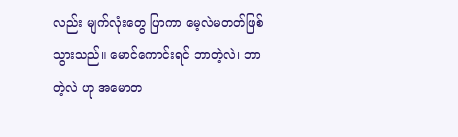လည်း မျက်လုံးတွေ ပြာကာ မေ့လဲမတတ်ဖြစ်သွားသည်။ မောင်ကောင်းရင် ဘာတဲ့လဲ၊ ဘာတဲ့လဲ ဟု အမောတ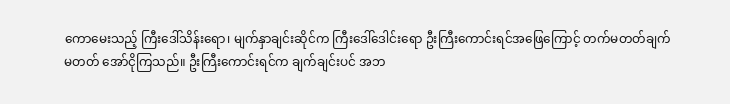ကောမေးသည့် ကြီးဒေါ်သိန်းရော၊ မျက်နှာချင်းဆိုင်က ကြီးဒေါ်ဒေါင်းရော ဦးကြီးကောင်းရင်အဖြေကြောင့် တက်မတတ်ချက်မတတ် အော်ငိုကြသည်။ ဦးကြီးကောင်းရင်က ချက်ချင်းပင် အဘ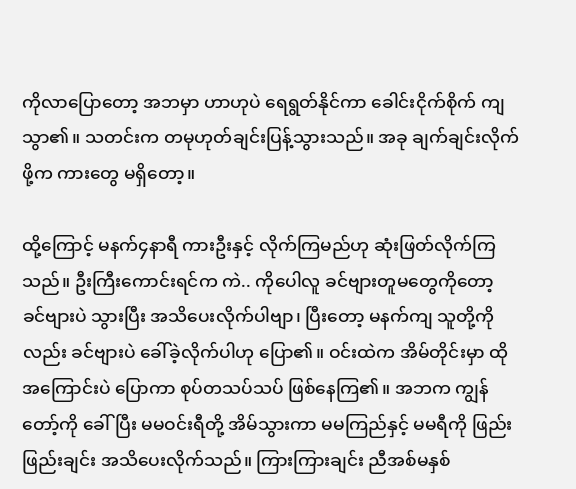ကိုလာပြောတော့ အဘမှာ ဟာဟုပဲ ရေရွတ်နိုင်ကာ ခေါင်းငိုက်စိုက် ကျသွာ၏။ သတင်းက တမုဟုတ်ချင်းပြန့်သွားသည်။ အခု ချက်ချင်းလိုက်ဖို့က ကားတွေ မရှိတော့။

ထို့ကြောင့် မနက်၄နာရီ ကားဦးနှင့် လိုက်ကြမည်ဟု ဆုံးဖြတ်လိုက်ကြသည်။ ဦးကြီးကောင်းရင်က ကဲ.. ကိုပေါလူ ခင်ဗျားတူမတွေကိုတော့ ခင်ဗျားပဲ သွားပြီး အသိပေးလိုက်ပါဗျာ၊ ပြီးတော့ မနက်ကျ သူတို့ကိုလည်း ခင်ဗျားပဲ ခေါ်ခဲ့လိုက်ပါဟု ပြော၏။ ဝင်းထဲက အိမ်တိုင်းမှာ ထိုအကြောင်းပဲ ပြောကာ စုပ်တသပ်သပ် ဖြစ်နေကြ၏။ အဘက ကျွန်တော့်ကို ခေါ်ပြီး မမဝင်းရီတို့ အိမ်သွားကာ မမကြည်နှင့် မမရီကို ဖြည်းဖြည်းချင်း အသိပေးလိုက်သည်။ ကြားကြားချင်း ညီအစ်မနှစ်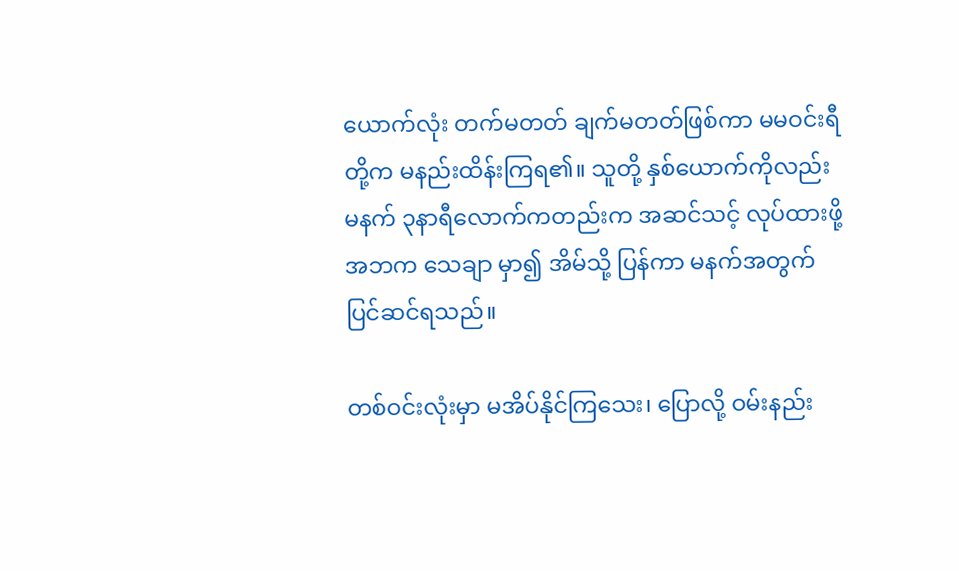ယောက်လုံး တက်မတတ် ချက်မတတ်ဖြစ်ကာ မမဝင်းရီတို့က မနည်းထိန်းကြရ၏။ သူတို့ နှစ်ယောက်ကိုလည်း မနက် ၃နာရီလောက်ကတည်းက အဆင်သင့် လုပ်ထားဖို့ အဘက သေချာ မှာ၍ အိမ်သို့ ပြန်ကာ မနက်အတွက် ပြင်ဆင်ရသည်။

တစ်ဝင်းလုံးမှာ မအိပ်နိုင်ကြသေး၊ ပြောလို့ ဝမ်းနည်း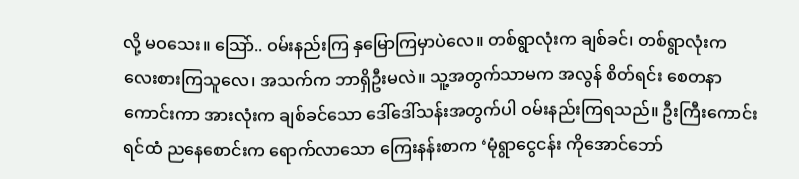လို့ မဝသေး။ သြော်.. ဝမ်းနည်းကြ နှမြောကြမှာပဲလေ။ တစ်ရွာလုံးက ချစ်ခင်၊ တစ်ရွာလုံးက လေးစားကြသူလေ၊ အသက်က ဘာရှိဦးမလဲ။ သူ့အတွက်သာမက အလွန် စိတ်ရင်း စေတနာကောင်းကာ အားလုံးက ချစ်ခင်သော ဒေါ်ဒေါ်သန်းအတွက်ပါ ဝမ်းနည်းကြရသည်။ ဦးကြီးကောင်းရင်ထံ ညနေစောင်းက ရောက်လာသော ကြေးနန်းစာက ‘မုံရွာငွေငန်း ကိုအောင်ဘော်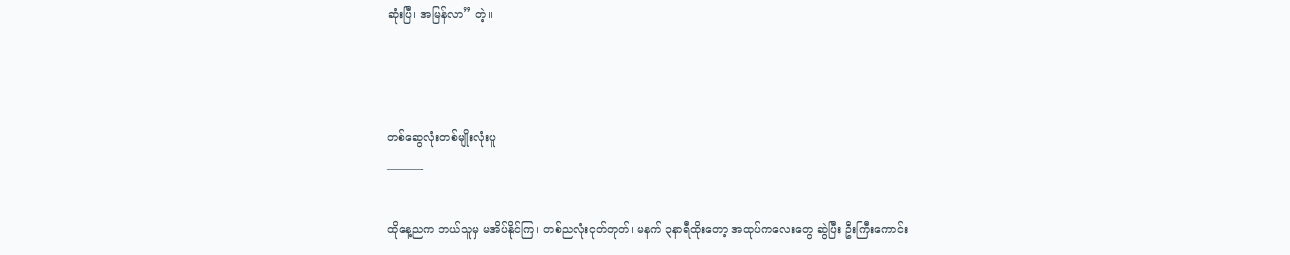ဆုံးပြီ၊ အမြန်လာ” တဲ့။



တစ်ဆွေလုံးတစ်မျိုးလုံးပူ
———-

ထိုနေ့ညက ဘယ်သူမှ မအိပ်နိုင်ကြ၊ တစ်ညလုံးငုတ်တုတ်၊ မနက် ၃နာရီထိုးတော့ အထုပ်ကလေးတွေ ဆွဲပြီး ဦးကြီးကောင်း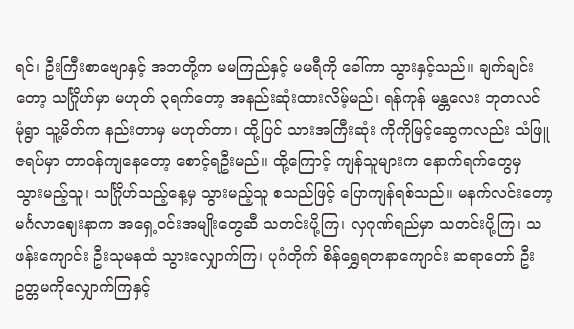ရင်၊ ဦးကြီးစာဗျောနှင့် အဘတို့က မမကြည်နှင့် မမရီကို ခေါ်ကာ သွားနှင့်သည်။ ချက်ချင်းတော့ သင်္ဂြိုဟ်မှာ မဟုတ် ၃ရက်တော့ အနည်းဆုံးထားလိမ့်မည်၊ ရန်ကုန် မန္တလေး ဘုတလင် မုံရွာ သူ့မိတ်က နည်းတာမှ မဟုတ်တာ၊ ထို့ပြင် သားအကြီးဆုံး ကိုကိုမြင့်ဆွေကလည်း သံဖြူဇရပ်မှာ တာဝန်ကျနေတော့ စောင့်ရဦးမည်။ ထို့ကြောင့် ကျန်သူများက နောက်ရက်တွေမှ သွားမည့်သူ၊ သင်္ဂြိုဟ်သည့်နေ့မှ သွားမည့်သူ စသည်ဖြင့် ပြောကျန်ရစ်သည်။ မနက်လင်းတော့ မင်္ဂလာဈေးနာက အရှေ့ဝင်းအမျိုးတွေဆီ သတင်းပို့ကြ၊ လှဂုဏ်ရည်မှာ သတင်းပို့ကြ၊ သဖန်းကျောင်း ဦးသုမနထံ သွားလျှောက်ကြ၊ ပုဂံတိုက် စိန်ရွှေရတနာကျောင်း ဆရာတော် ဦးဥတ္တမကိုလျှောက်ကြနှင့်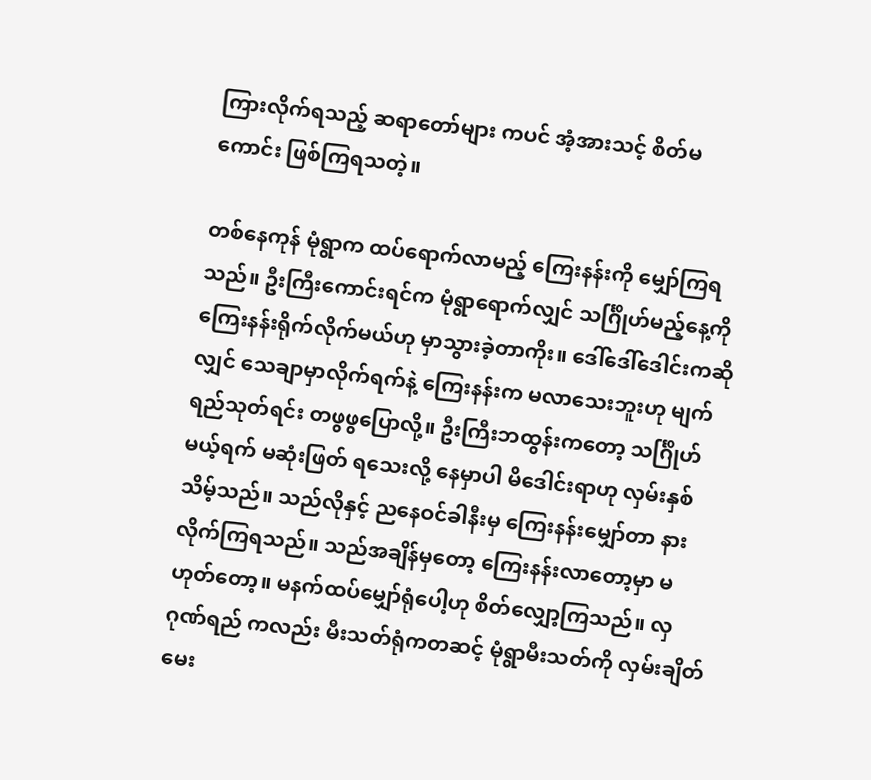ကြားလိုက်ရသည့် ဆရာတော်များ ကပင် အံ့အားသင့် စိတ်မကောင်း ဖြစ်ကြရသတဲ့။

တစ်နေကုန် မုံရွာက ထပ်ရောက်လာမည့် ကြေးနန်းကို မျှော်ကြရသည်။ ဦးကြီးကောင်းရင်က မုံရွာရောက်လျှင် သင်္ဂြိုဟ်မည့်နေ့ကို ကြေးနန်းရိုက်လိုက်မယ်ဟု မှာသွားခဲ့တာကိုး။ ဒေါ်ဒေါ်ဒေါင်းကဆိုလျှင် သေချာမှာလိုက်ရက်နဲ့ ကြေးနန်းက မလာသေးဘူးဟု မျက်ရည်သုတ်ရင်း တဖွဖွပြောလို့။ ဦးကြီးဘထွန်းကတော့ သင်္ဂြိုဟ်မယ့်ရက် မဆုံးဖြတ် ရသေးလို့ နေမှာပါ မိဒေါင်းရာဟု လှမ်းနှစ်သိမ့်သည်။ သည်လိုနှင့် ညနေဝင်ခါနီးမှ ကြေးနန်းမျှော်တာ နားလိုက်ကြရသည်။ သည်အချိန်မှတော့ ကြေးနန်းလာတော့မှာ မဟုတ်တော့။ မနက်ထပ်မျှော်ရုံပေါ့ဟု စိတ်လျှော့ကြသည်။ လှဂုဏ်ရည် ကလည်း မီးသတ်ရုံကတဆင့် မုံရွာမီးသတ်ကို လှမ်းချိတ် မေး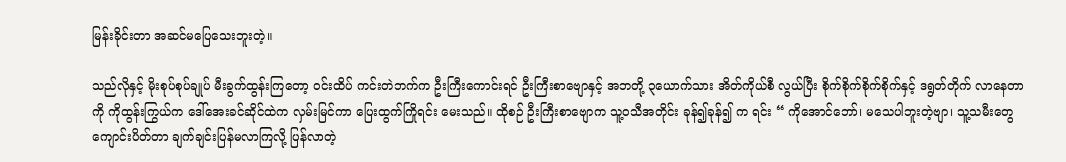မြန်းခိုင်းတာ အဆင်မပြေသေးဘူးတဲ့။

သည်လိုနှင့် မိုးစုပ်စုပ်ချုပ် မီးခွက်ထွန်းကြတော့ ဝင်းထိပ် ကင်းတဲဘက်က ဦးကြီးကောင်းရင် ဦးကြီးစာဗျောနှင့် အဘတို့ ၃ယောက်သား အိတ်ကိုယ်စီ လွယ်ပြီး စိုက်စိုက်စိုက်စိုက်နှင့် ဒရွတ်တိုက် လာနေတာကို ကိုထွန်းကြွယ်က ဒေါ်အေးခင်ဆိုင်ထဲက လှမ်းမြင်ကာ ပြေးထွက်ကြိုရင်း မေးသည်။ ထိုစဉ် ဦးကြီးစာဗျောက သူ့ဝသီအတိုင်း ခုန်၍ခုန်၍ က ရင်း “ ကိုအောင်ဘော်၊ မသေပါဘူးတဲ့ဗျာ၊ သူ့သမီးတွေ ကျောင်းပိတ်တာ ချက်ချင်းပြန်မလာကြလို့ ပြန်လာတဲ့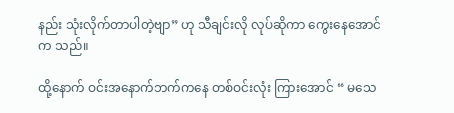နည်း သုံးလိုက်တာပါတဲ့ဗျာ” ဟု သီချင်းလို လုပ်ဆိုကာ ကွေးနေအောင် က သည်။

ထို့နောက် ဝင်းအနောက်ဘက်ကနေ တစ်ဝင်းလုံး ကြားအောင် “ မသေ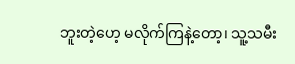ဘူးတဲ့ဟေ့ မလိုက်ကြနဲ့တော့၊ သူ့သမီး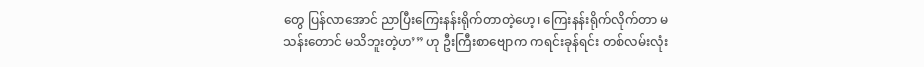တွေ ပြန်လာအောင် ညာပြီးကြေးနန်းရိုက်တာတဲ့ဟေ့၊ ကြေးနန်းရိုက်လိုက်တာ မသန်းတောင် မသိဘူးတဲ့ဟ’” ဟု ဦးကြီးစာဗျောက ကရင်းခုန်ရင်း တစ်လမ်းလုံး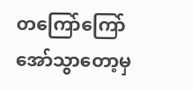တကြော်ကြော်အော်သွာတော့မှ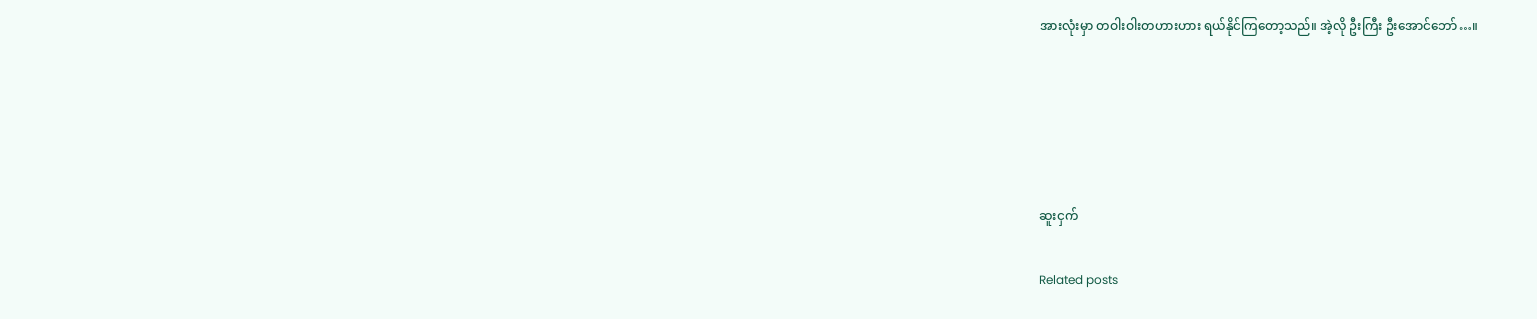အားလုံးမှာ တဝါးဝါးတဟားဟား ရယ်နိုင်ကြတော့သည်။ အဲ့လို ဦးကြီး ဦးအောင်ဘော်…။





ဆူးငှက်

Related posts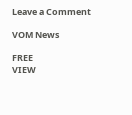Leave a Comment

VOM News

FREE
VIEW